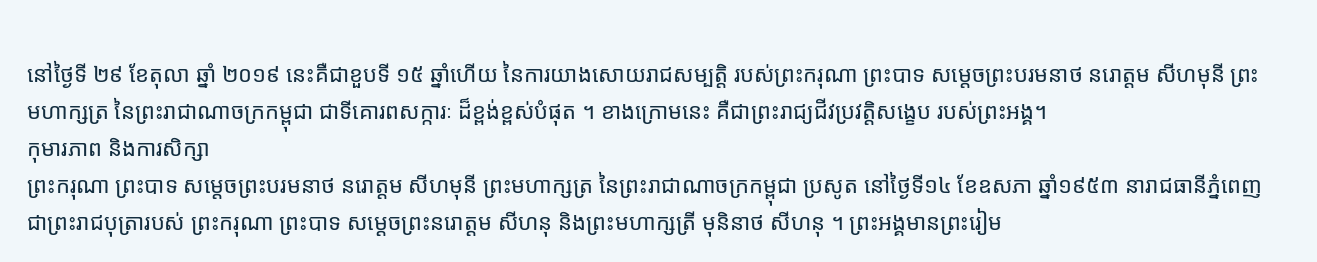នៅថ្ងៃទី ២៩ ខែតុលា ឆ្នាំ ២០១៩ នេះគឺជាខួបទី ១៥ ឆ្នាំហើយ នៃការយាងសោយរាជសម្បត្តិ របស់ព្រះករុណា ព្រះបាទ សម្តេចព្រះបរមនាថ នរោត្តម សីហមុនី ព្រះមហាក្សត្រ នៃព្រះរាជាណាចក្រកម្ពុជា ជាទីគោរពសក្ការៈ ដ៏ខ្ពង់ខ្ពស់បំផុត ។ ខាងក្រោមនេះ គឺជាព្រះរាជ្យជីវប្រវត្តិសង្ខេប របស់ព្រះអង្គ។
កុមារភាព និងការសិក្សា
ព្រះករុណា ព្រះបាទ សម្តេចព្រះបរមនាថ នរោត្តម សីហមុនី ព្រះមហាក្សត្រ នៃព្រះរាជាណាចក្រកម្ពុជា ប្រសូត នៅថ្ងៃទី១៤ ខែឧសភា ឆ្នាំ១៩៥៣ នារាជធានីភ្នំពេញ ជាព្រះរាជបុត្រារបស់ ព្រះករុណា ព្រះបាទ សម្ដេចព្រះនរោត្ដម សីហនុ និងព្រះមហាក្សត្រី មុនិនាថ សីហនុ ។ ព្រះអង្គមានព្រះរៀម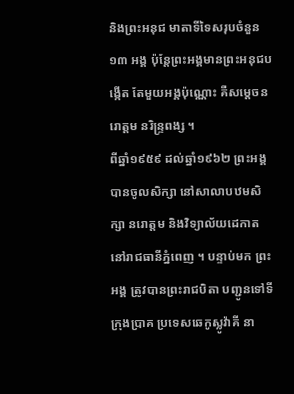និងព្រះអនុជ មាតាទីទៃសរុបចំនួន ១៣ អង្គ ប៉ុន្តែព្រះអង្គមានព្រះអនុជបង្កើត តែមួយអង្គប៉ុណ្ណោះ គឺសម្តេចនរោត្តម នរិន្ទ្រពង្ស ។
ពីឆ្នាំ១៩៥៩ ដល់ឆ្នាំ១៩៦២ ព្រះអង្គបានចូលសិក្សា នៅសាលាបឋមសិក្សា នរោត្ដម និងវិទ្យាល័យដេកាត នៅរាជធានីភ្នំពេញ ។ បន្ទាប់មក ព្រះអង្គ ត្រូវបានព្រះរាជបិតា បញ្ជូនទៅទីក្រុងប្រាគ ប្រទេសឆេកូស្លូវ៉ាគី នា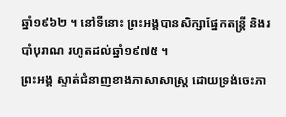ឆ្នាំ១៩៦២ ។ នៅទីនោះ ព្រះអង្គបានសិក្សាផ្នែកតន្ត្រី និងរបាំបុរាណ រហូតដល់ឆ្នាំ១៩៧៥ ។
ព្រះអង្គ ស្ទាត់ជំនាញខាងភាសាសាស្ត្រ ដោយទ្រង់ចេះភា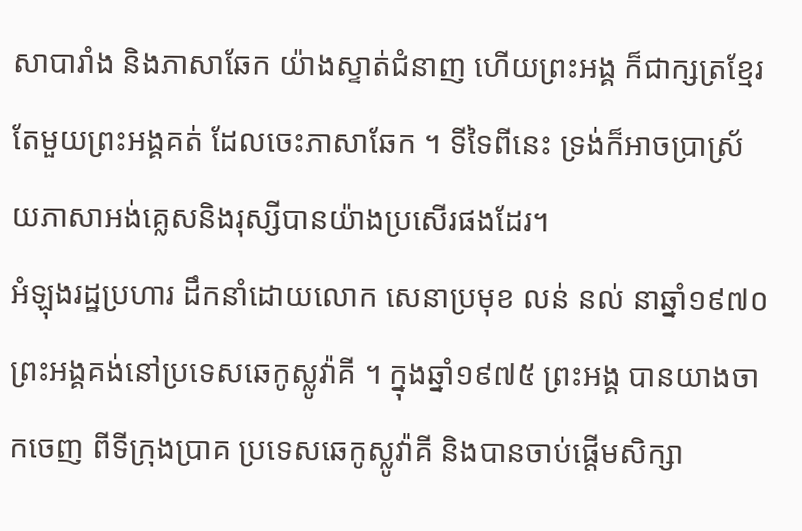សាបារាំង និងភាសាឆែក យ៉ាងស្ទាត់ជំនាញ ហើយព្រះអង្គ ក៏ជាក្សត្រខ្មែរ តែមួយព្រះអង្គគត់ ដែលចេះភាសាឆែក ។ ទីទៃពីនេះ ទ្រង់ក៏អាចប្រាស្រ័យភាសាអង់គ្លេសនិងរុស្សីបានយ៉ាងប្រសើរផងដែរ។
អំឡុងរដ្ឋប្រហារ ដឹកនាំដោយលោក សេនាប្រមុខ លន់ នល់ នាឆ្នាំ១៩៧០ ព្រះអង្គគង់នៅប្រទេសឆេកូស្លូវ៉ាគី ។ ក្នុងឆ្នាំ១៩៧៥ ព្រះអង្គ បានយាងចាកចេញ ពីទីក្រុងប្រាគ ប្រទេសឆេកូស្លូវ៉ាគី និងបានចាប់ផ្តើមសិក្សា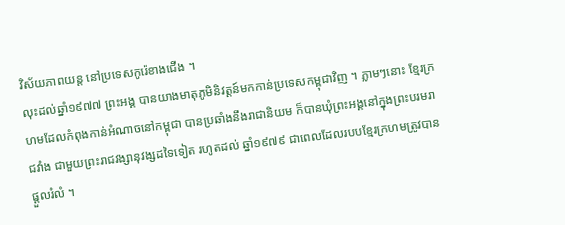វិស័យភាពយន្ត នៅប្រទេសកូរ៉េខាងជើង ។
លុះដល់ឆ្នាំ១៩៧៧ ព្រះអង្គ បានយាងមាតុភូមិនិវត្តន៍មកកាន់ប្រទេសកម្ពុជាវិញ ។ ភ្លាមៗនោះ ខ្មែរក្រហមដែលកំពុងកាន់អំណាចនៅកម្ពុជា បានប្រឆាំងនឹងរាជានិយម ក៏បានឃុំព្រះអង្គនៅក្នុងព្រះបរមរាជវាំង ជាមួយព្រះរាជវង្សានុវង្សដទៃទៀត រហូតដល់ ឆ្នាំ១៩៧៩ ជាពេលដែលរបបខ្មែរក្រហមត្រូវបានផ្តួលរំលំ ។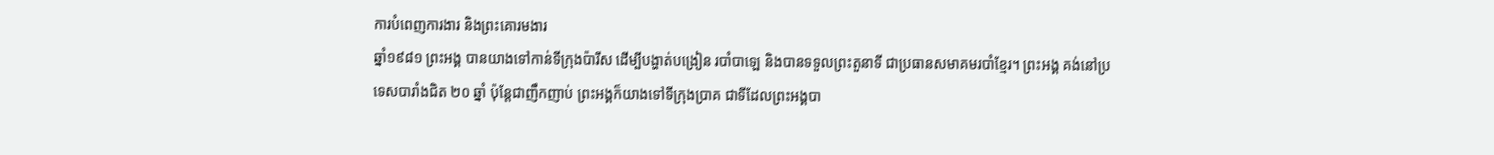ការបំពេញការងារ និងព្រះគោរមងារ
ឆ្នាំ១៩៨១ ព្រះអង្គ បានយាងទៅកាន់ទីក្រុងប៉ារីស ដើម្បីបង្ហាត់បង្រៀន របាំបាឡេ និងបានទទួលព្រះតួនាទី ជាប្រធានសមាគមរបាំខ្មែរ។ ព្រះអង្គ គង់នៅប្រទេសបារាំងជិត ២០ ឆ្នាំ ប៉ុន្តែជាញឹកញាប់ ព្រះអង្គក៏យាងទៅទីក្រុងប្រាគ ជាទីដែលព្រះអង្គបា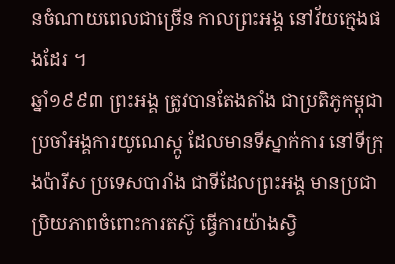នចំណាយពេលជាច្រើន កាលព្រះអង្គ នៅវ័យក្មេងផងដែរ ។
ឆ្នាំ១៩៩៣ ព្រះអង្គ ត្រូវបានតែងតាំង ជាប្រតិភូកម្ពុជា ប្រចាំអង្គការយូណេស្កូ ដែលមានទីស្នាក់ការ នៅទីក្រុងប៉ារីស ប្រទេសបារាំង ជាទីដែលព្រះអង្គ មានប្រជាប្រិយភាពចំពោះការតស៊ូ ធ្វើការយ៉ាងស្វិ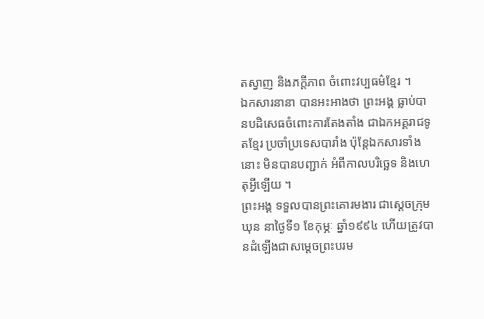តស្វាញ និងភក្តីភាព ចំពោះវប្បធម៌ខ្មែរ ។
ឯកសារនានា បានអះអាងថា ព្រះអង្គ ធ្លាប់បានបដិសេធចំពោះការតែងតាំង ជាឯកអគ្គរាជទូតខ្មែរ ប្រចាំប្រទេសបារាំង ប៉ុន្តែឯកសារទាំងនោះ មិនបានបញ្ជាក់ អំពីកាលបរិច្ឆេទ និងហេតុអ្វីឡើយ ។
ព្រះអង្គ ទទួលបានព្រះគោរមងារ ជាស្ដេចក្រុមឃុន នាថ្ងៃទី១ ខែកុម្ភៈ ឆ្នាំ១៩៩៤ ហើយត្រូវបានដំឡើងជាសម្ដេចព្រះបរម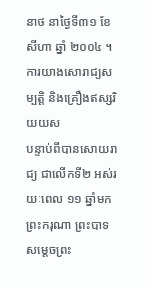នាថ នាថ្ងៃទី៣១ ខែសីហា ឆ្នាំ ២០០៤ ។
ការយាងសោរាជ្យសម្បត្តិ និងគ្រឿងឥស្សរិយយស
បន្ទាប់ពីបានសោយរាជ្យ ជាលើកទី២ អស់រយៈពេល ១១ ឆ្នាំមក ព្រះករុណា ព្រះបាទ សម្ដេចព្រះ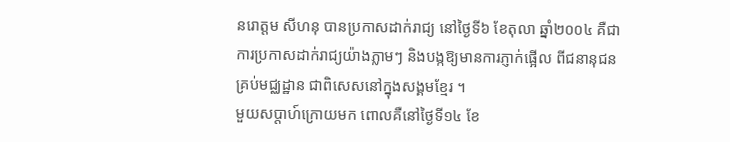នរោត្តម សីហនុ បានប្រកាសដាក់រាជ្យ នៅថ្ងៃទី៦ ខែតុលា ឆ្នាំ២០០៤ គឺជាការប្រកាសដាក់រាជ្យយ៉ាងភ្លាមៗ និងបង្កឱ្យមានការភ្ញាក់ផ្អើល ពីជនានុជន គ្រប់មជ្ឈដ្ឋាន ជាពិសេសនៅក្នុងសង្គមខ្មែរ ។
មួយសប្តាហ៍ក្រោយមក ពោលគឺនៅថ្ងៃទី១៤ ខែ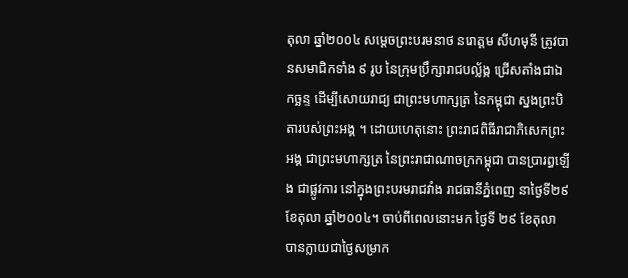តុលា ឆ្នាំ២០០៤ សម្ដេចព្រះបរមនាថ នរោត្តម សីហមុនី ត្រូវបានសមាជិកទាំង ៩ រូប នៃក្រុមប្រឹក្សារាជបល្ល័ង្ក ជ្រើសតាំងជាឯកច្ឆន្ទ ដើម្បីសោយរាជ្យ ជាព្រះមហាក្សត្រ នៃកម្ពុជា ស្នងព្រះបិតារបស់ព្រះអង្គ ។ ដោយហេតុនោះ ព្រះរាជពិធីរាជាភិសេកព្រះអង្គ ជាព្រះមហាក្សត្រ នៃព្រះរាជាណាចក្រកម្ពុជា បានប្រារព្ធឡើង ជាផ្លូវការ នៅក្នុងព្រះបរមរាជវាំង រាជធានីភ្នំពេញ នាថ្ងៃទី២៩ ខែតុលា ឆ្នាំ២០០៤។ ចាប់ពីពេលនោះមក ថ្ងៃទី ២៩ ខែតុលា បានក្លាយជាថ្ងៃសម្រាក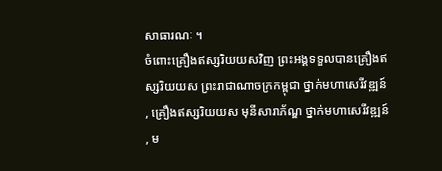សាធារណៈ ។
ចំពោះគ្រឿងឥស្សរិយយសវិញ ព្រះអង្គទទួលបានគ្រឿងឥស្សរិយយស ព្រះរាជាណាចក្រកម្ពុជា ថ្នាក់មហាសេរីវឌ្ឍន៍ , គ្រឿងឥស្សរិយយស មុនីសារាភ័ណ្ឌ ថ្នាក់មហាសេរីវឌ្ឍន៍ , ម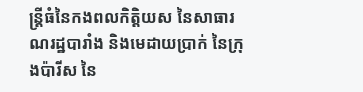ន្ត្រីធំនៃកងពលកិត្តិយស នៃសាធារណរដ្ឋបារាំង និងមេដាយប្រាក់ នៃក្រុងប៉ារីស នៃ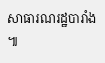សាធារណរដ្ឋបារាំង ៕